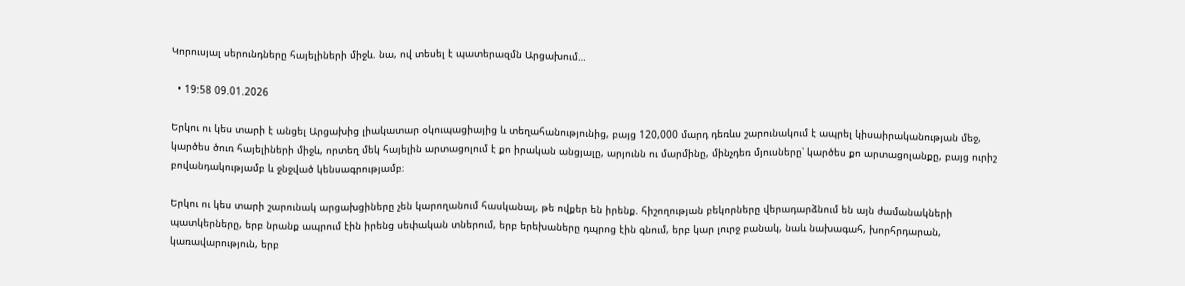Կորուսյալ սերունդները հայելիների միջև. նա, ով տեսել է պատերազմն Արցախում…

  • 19:58 09.01.2026

Երկու ու կես տարի է անցել Արցախից լիակատար օկուպացիայից և տեղահանությունից, բայց 120,000 մարդ դեռևս շարունակում է ապրել կիսաիրականության մեջ, կարծես ծուռ հայելիների միջև, որտեղ մեկ հայելին արտացոլում է քո իրական անցյալը, արյունն ու մարմինը, մինչդեռ մյուսները՝ կարծես քո արտացոլանքը, բայց ուրիշ բովանդակությամբ և ջնջված կենսագրությամբ։

Երկու ու կես տարի շարունակ արցախցիները չեն կարողանում հասկանալ, թե ովքեր են իրենք. հիշողության բեկորները վերադարձնում են այն ժամանակների պատկերները, երբ նրանք ապրում էին իրենց սեփական տներում, երբ երեխաները դպրոց էին գնում, երբ կար լուրջ բանակ, նաև նախագահ, խորհրդարան, կառավարություն, երբ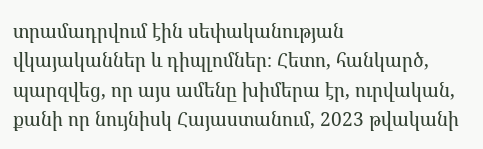տրամադրվում էին սեփականության վկայականներ և դիպլոմներ։ Հետո, հանկարծ, պարզվեց, որ այս ամենը խիմերա էր, ուրվական, քանի որ նույնիսկ Հայաստանում, 2023 թվականի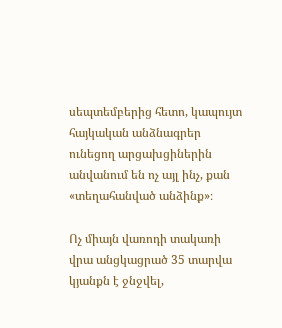սեպտեմբերից հետո, կապույտ հայկական անձնագրեր ունեցող արցախցիներին անվանում են ոչ այլ ինչ, քան «տեղահանված անձինք»։

Ոչ միայն վառոդի տակառի վրա անցկացրած 35 տարվա կյանքն է ջնջվել,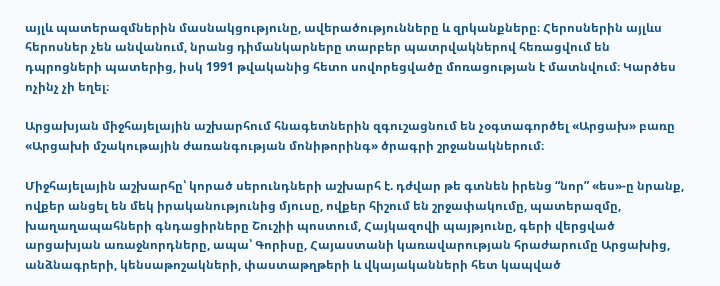այլև պատերազմներին մասնակցությունը, ավերածությունները և զրկանքները։ Հերոսներին այլևս հերոսներ չեն անվանում, նրանց դիմանկարները տարբեր պատրվակներով հեռացվում են դպրոցների պատերից, իսկ 1991 թվականից հետո սովորեցվածը մոռացության է մատնվում։ Կարծես ոչինչ չի եղել։

Արցախյան միջհայելային աշխարհում հնագետներին զգուշացնում են չօգտագործել «Արցախ» բառը «Արցախի մշակութային ժառանգության մոնիթորինգ» ծրագրի շրջանակներում։

Միջհայելային աշխարհը՝ կորած սերունդների աշխարհ է. դժվար թե գտնեն իրենց “նոր” «ես»-ը նրանք, ովքեր անցել են մեկ իրականությունից մյուսը, ովքեր հիշում են շրջափակումը, պատերազմը, խաղաղապահների գնդացիրները Շուշիի պոստում, Հայկազովի պայթյունը, գերի վերցված արցախյան առաջնորդները, ապա՝ Գորիսը, Հայաստանի կառավարության հրաժարումը Արցախից, անձնագրերի, կենսաթոշակների, փաստաթղթերի և վկայականների հետ կապված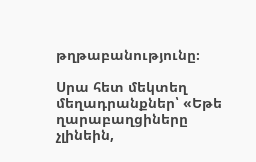թղթաբանությունը։

Սրա հետ մեկտեղ մեղադրանքներ՝ «Եթե ղարաբաղցիները չլինեին,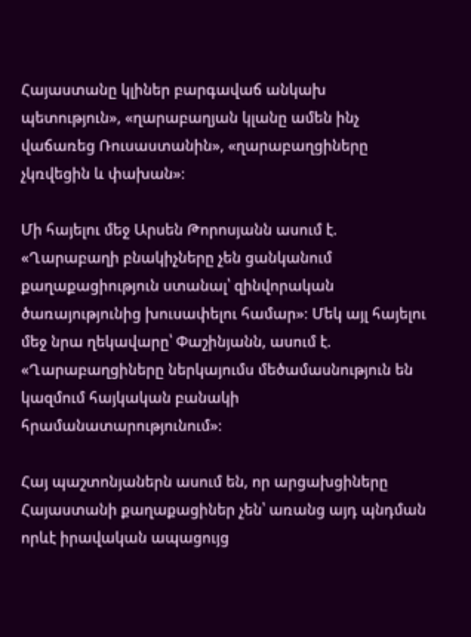Հայաստանը կլիներ բարգավաճ անկախ պետություն», «ղարաբաղյան կլանը ամեն ինչ վաճառեց Ռուսաստանին», «ղարաբաղցիները չկռվեցին և փախան»։

Մի հայելու մեջ Արսեն Թորոսյանն ասում է. «Ղարաբաղի բնակիչները չեն ցանկանում քաղաքացիություն ստանալ՝ զինվորական ծառայությունից խուսափելու համար»։ Մեկ այլ հայելու մեջ նրա ղեկավարը՝ Փաշինյանն, ասում է. «Ղարաբաղցիները ներկայումս մեծամասնություն են կազմում հայկական բանակի հրամանատարությունում»։

Հայ պաշտոնյաներն ասում են, որ արցախցիները Հայաստանի քաղաքացիներ չեն՝ առանց այդ պնդման որևէ իրավական ապացույց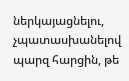ներկայացնելու, չպատասխանելով պարզ հարցին, թե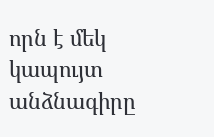որն է մեկ կապույտ անձնագիրը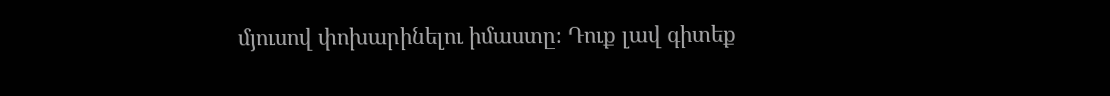մյուսով փոխարինելու իմաստը։ Դուք լավ գիտեք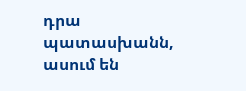դրա պատասխանն, ասում են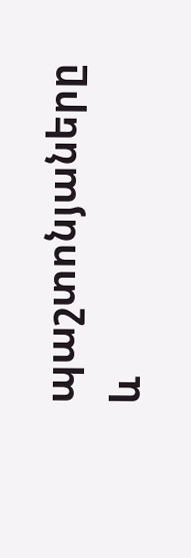պաշտոնյաները և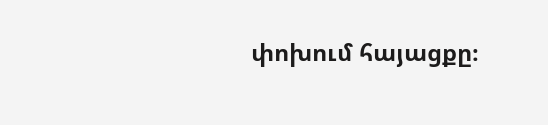փոխում հայացքը։